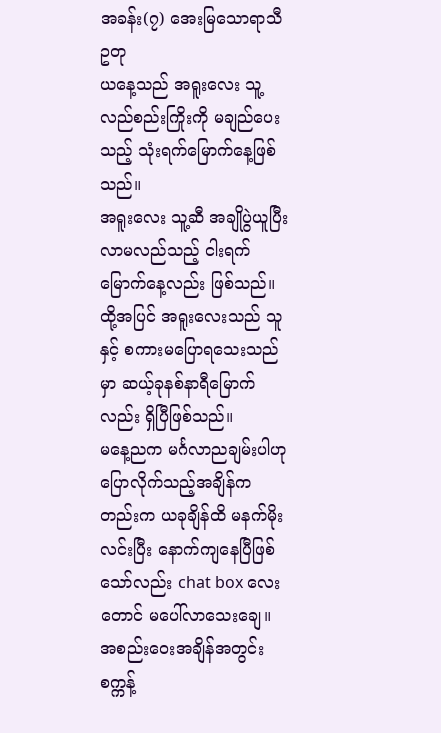အခန်း(၇) အေးမြသောရာသီဥတု
ယနေ့သည် အရူးလေး သူ့လည်စည်းကြိုးကို မချည်ပေးသည့် သုံးရက်မြောက်နေ့ဖြစ်သည်။
အရူးလေး သူ့ဆီ အချိုပွဲယူပြီး လာမလည်သည့် ငါးရက်မြောက်နေ့လည်း ဖြစ်သည်။
ထို့အပြင် အရူးလေးသည် သူနှင့် စကားမပြောရသေးသည်မှာ ဆယ့်ခုနစ်နာရီမြောက်လည်း ရှိပြီဖြစ်သည်။
မနေ့ညက မင်္ဂလာညချမ်းပါဟု ပြောလိုက်သည့်အချိန်ကတည်းက ယခုချိန်ထိ မနက်မိုးလင်းပြီး နောက်ကျနေပြီဖြစ်သော်လည်း chat box လေးတောင် မပေါ်လာသေးချေ။
အစည်းဝေးအချိန်အတွင်း စက္ကန့်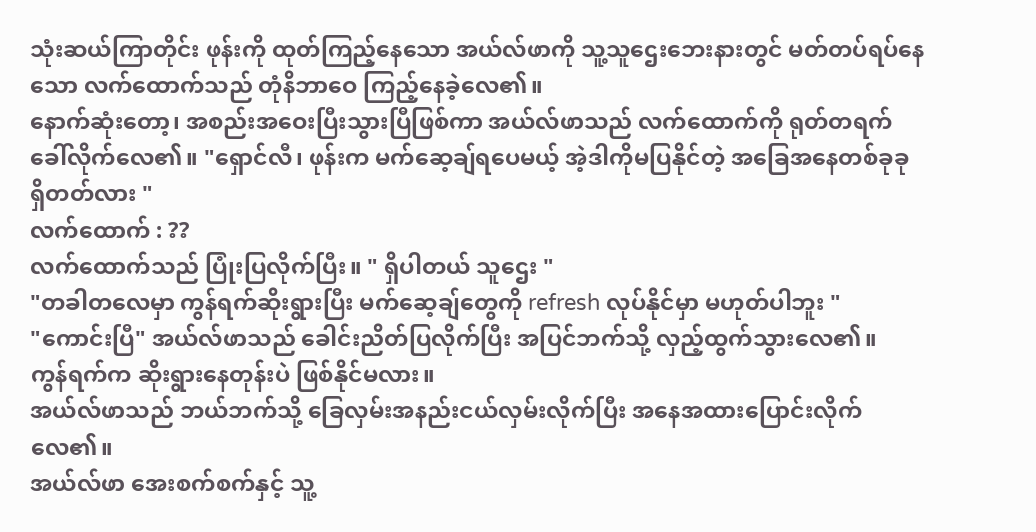သုံးဆယ်ကြာတိုင်း ဖုန်းကို ထုတ်ကြည့်နေသော အယ်လ်ဖာကို သူ့သူဌေးဘေးနားတွင် မတ်တပ်ရပ်နေသော လက်ထောက်သည် တုံနိဘာဝေ ကြည့်နေခဲ့လေ၏။
နောက်ဆုံးတော့၊ အစည်းအဝေးပြီးသွားပြီဖြစ်ကာ အယ်လ်ဖာသည် လက်ထောက်ကို ရုတ်တရက် ခေါ်လိုက်လေ၏။ "ရှောင်လီ၊ ဖုန်းက မက်ဆေ့ချ်ရပေမယ့် အဲ့ဒါကိုမပြနိုင်တဲ့ အခြေအနေတစ်ခုခု ရှိတတ်လား "
လက်ထောက် : ??
လက်ထောက်သည် ပြုံးပြလိုက်ပြီး။ " ရှိပါတယ် သူဌေး "
"တခါတလေမှာ ကွန်ရက်ဆိုးရွားပြီး မက်ဆေ့ချ်တွေကို refresh လုပ်နိုင်မှာ မဟုတ်ပါဘူး "
"ကောင်းပြီ" အယ်လ်ဖာသည် ခေါင်းညိတ်ပြလိုက်ပြီး အပြင်ဘက်သို့ လှည့်ထွက်သွားလေ၏။
ကွန်ရက်က ဆိုးရွားနေတုန်းပဲ ဖြစ်နိုင်မလား။
အယ်လ်ဖာသည် ဘယ်ဘက်သို့ ခြေလှမ်းအနည်းငယ်လှမ်းလိုက်ပြီး အနေအထားပြောင်းလိုက်လေ၏။
အယ်လ်ဖာ အေးစက်စက်နှင့် သူ့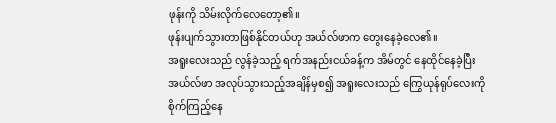ဖုန်းကို သိမ်းလိုက်လေတော့၏။
ဖုန်းပျက်သွားတာဖြစ်နိုင်တယ်ဟု အယ်လ်ဖာက တွေးနေခဲ့လေ၏။
အရူးလေးသည် လွန်ခဲ့သည့် ရက်အနည်းငယ်ခန့်က အိမ်တွင် နေထိုင်နေခဲ့ပြီး အယ်လ်ဖာ အလုပ်သွားသည့်အချိန်မှစ၍ အရူးလေးသည် ကြွေယုန်ရုပ်လေးကို စိုက်ကြည့်နေ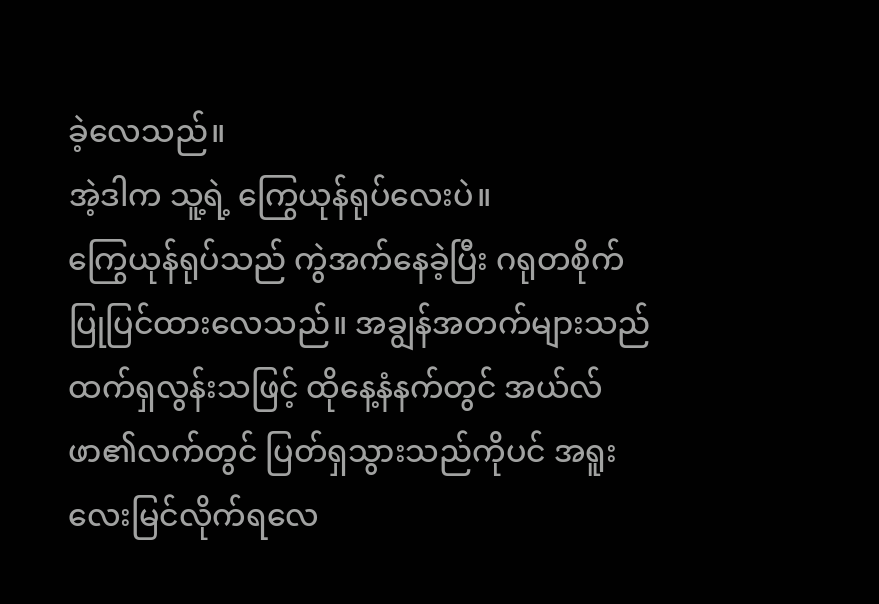ခဲ့လေသည်။
အဲ့ဒါက သူ့ရဲ့ ကြွေယုန်ရုပ်လေးပဲ။
ကြွေယုန်ရုပ်သည် ကွဲအက်နေခဲ့ပြီး ဂရုတစိုက် ပြုပြင်ထားလေသည်။ အချွန်အတက်များသည် ထက်ရှလွန်းသဖြင့် ထိုနေ့နံနက်တွင် အယ်လ်ဖာ၏လက်တွင် ပြတ်ရှသွားသည်ကိုပင် အရူးလေးမြင်လိုက်ရလေ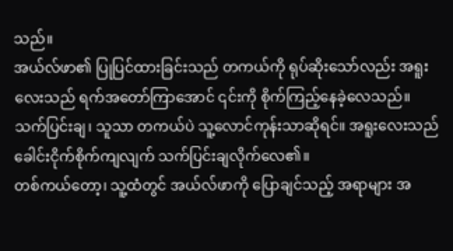သည်။
အယ်လ်ဖာ၏ ပြုပြင်ထားခြင်းသည် တကယ်ကို ရုပ်ဆိုးသော်လည်း အရူးလေးသည် ရက်အတော်ကြာအောင် ၎င်းကို စိုက်ကြည့်နေခဲ့လေသည်။
သက်ပြင်းချ၊ သူသာ တကယ်ပဲ သူ့လောင်ကုန်းသာဆိုရင်။ အရူးလေးသည် ခေါင်းငိုက်စိုက်ကျလျက် သက်ပြင်းချလိုက်လေ၏။
တစ်ကယ်တော့၊ သူ့ထံတွင် အယ်လ်ဖာကို ပြောချင်သည့် အရာများ အ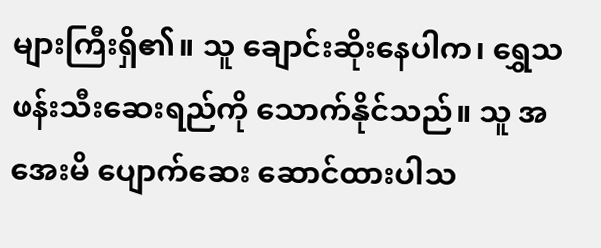များကြီးရှိ၏။ သူ ချောင်းဆိုးနေပါက၊ ရွှေသဖန်းသီးဆေးရည်ကို သောက်နိုင်သည်။ သူ အအေးမိ ပျောက်ဆေး ဆောင်ထားပါသ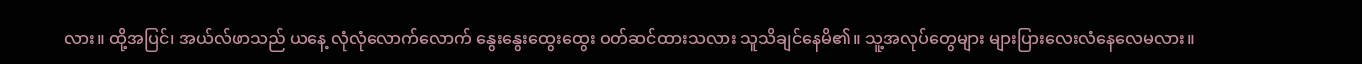လား။ ထို့အပြင်၊ အယ်လ်ဖာသည် ယနေ့ လုံလုံလောက်လောက် နွေးနွေးထွေးထွေး ဝတ်ဆင်ထားသလား သူသိချင်နေမိ၏။ သူ့အလုပ်တွေများ များပြားလေးလံနေလေမလား။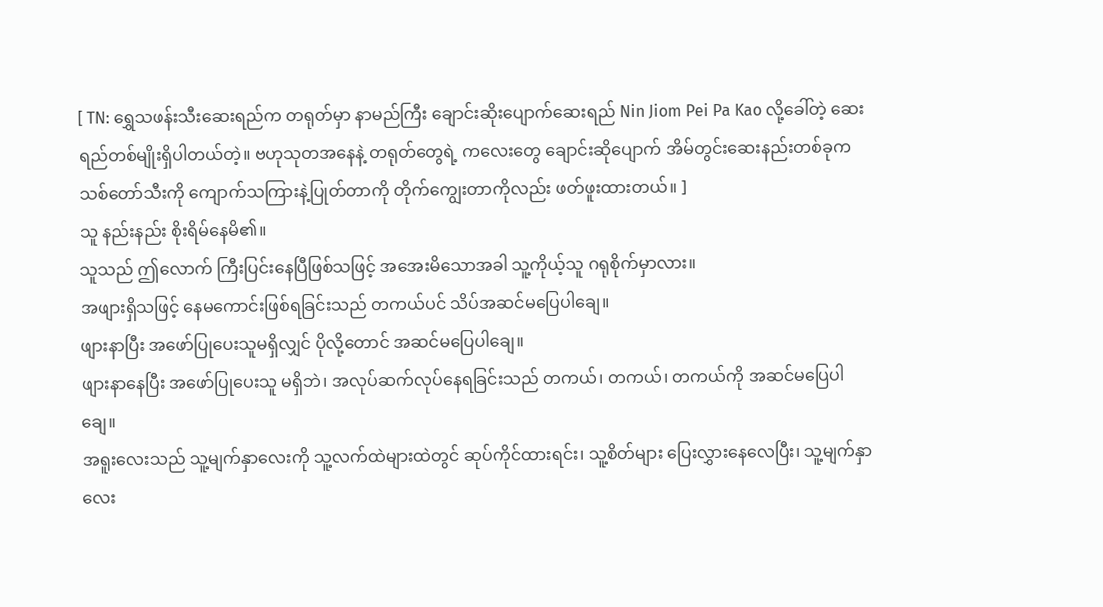[ TN: ရွှေသဖန်းသီးဆေးရည်က တရုတ်မှာ နာမည်ကြီး ချောင်းဆိုးပျောက်ဆေးရည် Nin Jiom Pei Pa Kao လို့ခေါ်တဲ့ ဆေးရည်တစ်မျိုးရှိပါတယ်တဲ့။ ဗဟုသုတအနေနဲ့ တရုတ်တွေရဲ့ ကလေးတွေ ချောင်းဆိုပျောက် အိမ်တွင်းဆေးနည်းတစ်ခုက သစ်တော်သီးကို ကျောက်သကြားနဲ့ပြုတ်တာကို တိုက်ကျွေးတာကိုလည်း ဖတ်ဖူးထားတယ်။ ]
သူ နည်းနည်း စိုးရိမ်နေမိ၏။
သူသည် ဤလောက် ကြီးပြင်းနေပြီဖြစ်သဖြင့် အအေးမိသောအခါ သူ့ကိုယ့်သူ ဂရုစိုက်မှာလား။
အဖျားရှိသဖြင့် နေမကောင်းဖြစ်ရခြင်းသည် တကယ်ပင် သိပ်အဆင်မပြေပါချေ။
ဖျားနာပြီး အဖော်ပြုပေးသူမရှိလျှင် ပိုလို့တောင် အဆင်မပြေပါချေ။
ဖျားနာနေပြီး အဖော်ပြုပေးသူ မရှိဘဲ၊ အလုပ်ဆက်လုပ်နေရခြင်းသည် တကယ်၊ တကယ်၊ တကယ်ကို အဆင်မပြေပါချေ။
အရူးလေးသည် သူ့မျက်နှာလေးကို သူ့လက်ထဲများထဲတွင် ဆုပ်ကိုင်ထားရင်း၊ သူ့စိတ်များ ပြေးလွှားနေလေပြီး၊ သူ့မျက်နှာလေး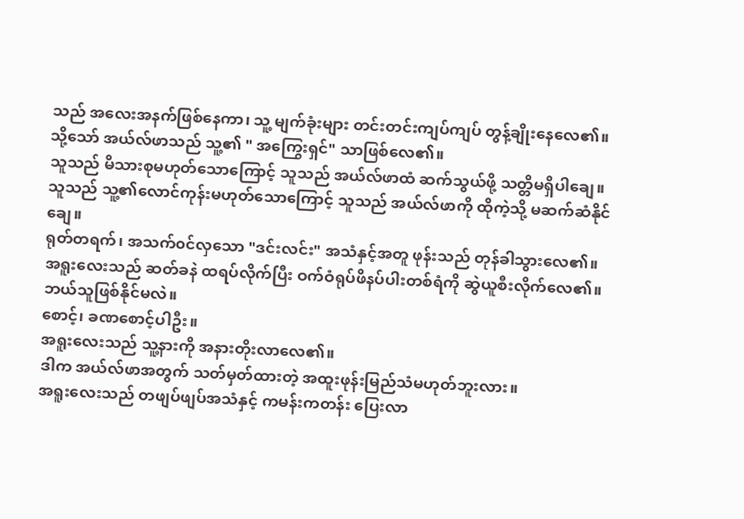သည် အလေးအနက်ဖြစ်နေကာ၊ သူ့ မျက်ခုံးများ တင်းတင်းကျပ်ကျပ် တွန့်ချိုးနေလေ၏။
သို့သော် အယ်လ်ဖာသည် သူ့၏ " အကြွေးရှင်" သာဖြစ်လေ၏။
သူသည် မိသားစုမဟုတ်သောကြောင့် သူသည် အယ်လ်ဖာထံ ဆက်သွယ်ဖို့ သတ္တိမရှိပါချေ။
သူသည် သူ့၏လောင်ကုန်းမဟုတ်သောကြောင့် သူသည် အယ်လ်ဖာကို ထိုကဲ့သို့ မဆက်ဆံနိုင်ချေ။
ရုတ်တရက်၊ အသက်၀င်လှသော "ဒင်းလင်း" အသံနှင့်အတူ ဖုန်းသည် တုန်ခါသွားလေ၏။
အရူးလေးသည် ဆတ်ခနဲ ထရပ်လိုက်ပြီး ဝက်ဝံရုပ်ဖိနပ်ပါးတစ်ရံကို ဆွဲယူစီးလိုက်လေ၏။ ဘယ်သူဖြစ်နိုင်မလဲ။
စောင့်၊ ခဏစောင့်ပါဦး။
အရူးလေးသည် သူ့နားကို အနားတိုးလာလေ၏။
ဒါက အယ်လ်ဖာအတွက် သတ်မှတ်ထားတဲ့ အထူးဖုန်းမြည်သံမဟုတ်ဘူးလား။
အရူးလေးသည် တဖျပ်ဖျပ်အသံနှင့် ကမန်းကတန်း ပြေးလာ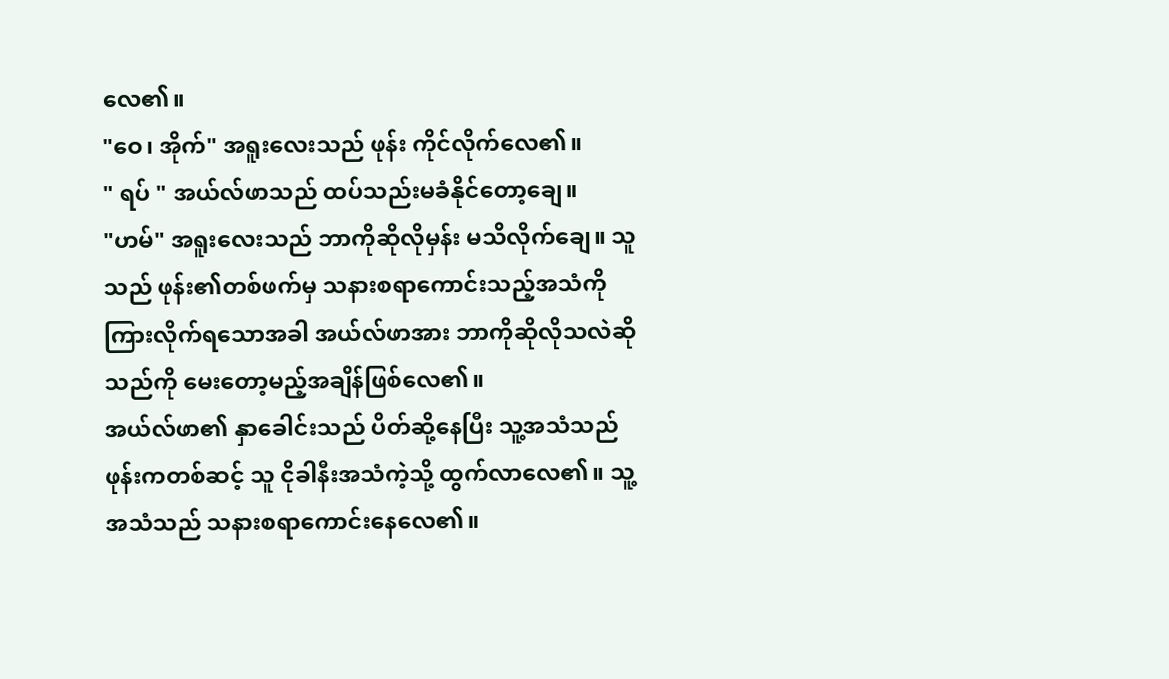လေ၏။
"ဝေ၊ အိုက်" အရူးလေးသည် ဖုန်း ကိုင်လိုက်လေ၏။
" ရပ် " အယ်လ်ဖာသည် ထပ်သည်းမခံနိုင်တော့ချေ။
"ဟမ်" အရူးလေးသည် ဘာကိုဆိုလိုမှန်း မသိလိုက်ချေ။ သူသည် ဖုန်း၏တစ်ဖက်မှ သနားစရာကောင်းသည့်အသံကိုကြားလိုက်ရသောအခါ အယ်လ်ဖာအား ဘာကိုဆိုလိုသလဲဆိုသည်ကို မေးတော့မည့်အချိန်ဖြစ်လေ၏။
အယ်လ်ဖာ၏ နှာခေါင်းသည် ပိတ်ဆို့နေပြီး သူ့အသံသည် ဖုန်းကတစ်ဆင့် သူ ငိုခါနီးအသံကဲ့သို့ ထွက်လာလေ၏။ သူ့အသံသည် သနားစရာကောင်းနေလေ၏။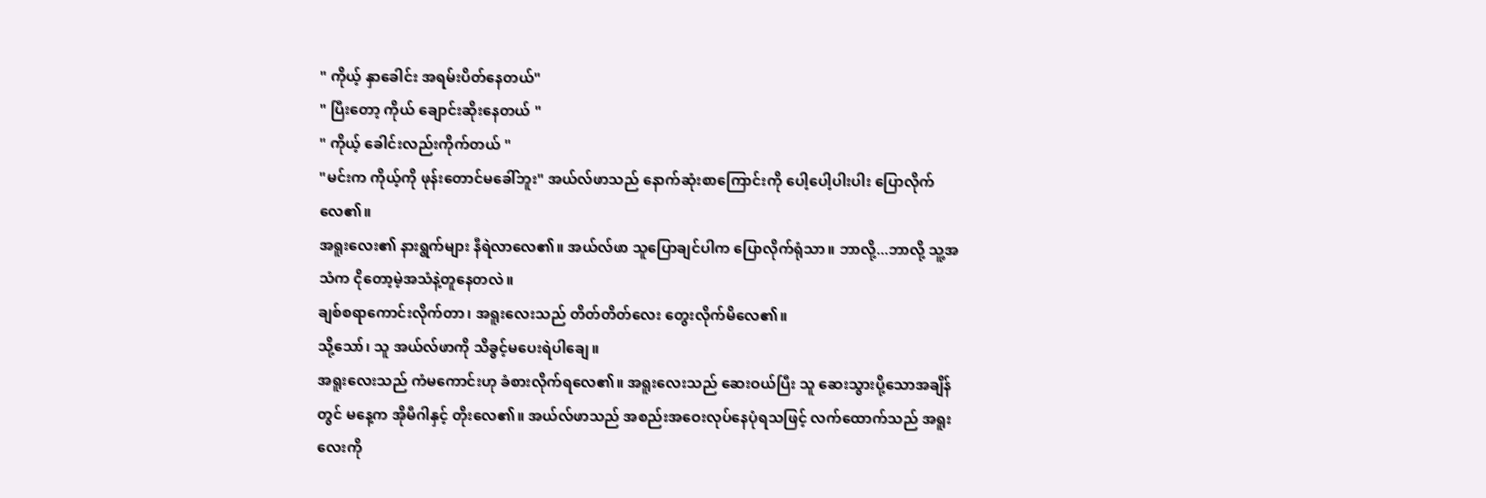" ကိုယ့် နှာခေါင်း အရမ်းပိတ်နေတယ်"
" ပြီးတော့ ကိုယ် ချောင်းဆိုးနေတယ် "
" ကိုယ့် ခေါင်းလည်းကိုက်တယ် "
"မင်းက ကိုယ့်ကို ဖုန်းတောင်မခေါ်ဘူး" အယ်လ်ဖာသည် နောက်ဆုံးစာကြောင်းကို ပေါ့ပေါ့ပါးပါး ပြောလိုက်လေ၏။
အရူးလေး၏ နားရွက်များ နီရဲလာလေ၏။ အယ်လ်ဖာ သူပြောချင်ပါက ပြောလိုက်ရုံသာ။ ဘာလို့...ဘာလို့ သူ့အသံက ငိုတော့မဲ့အသံနဲ့တူနေတလဲ။
ချစ်စရာကောင်းလိုက်တာ၊ အရူးလေးသည် တိတ်တိတ်လေး တွေးလိုက်မိလေ၏။
သို့သော်၊ သူ အယ်လ်ဖာကို သိခွင့်မပေးရဲပါချေ။
အရူးလေးသည် ကံမကောင်းဟု ခံစားလိုက်ရလေ၏။ အရူးလေးသည် ဆေးဝယ်ပြီး သူ ဆေးသွားပို့သောအချိန်တွင် မနေ့က အိုမီဂါနှင့် တိုးလေ၏။ အယ်လ်ဖာသည် အစည်းအဝေးလုပ်နေပုံရသဖြင့် လက်ထောက်သည် အရူးလေးကို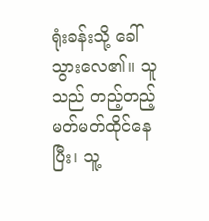ရုံးခန်းသို့ ခေါ်သွားလေ၏။ သူသည် တည့်တည့်မတ်မတ်ထိုင်နေပြီး၊ သူ့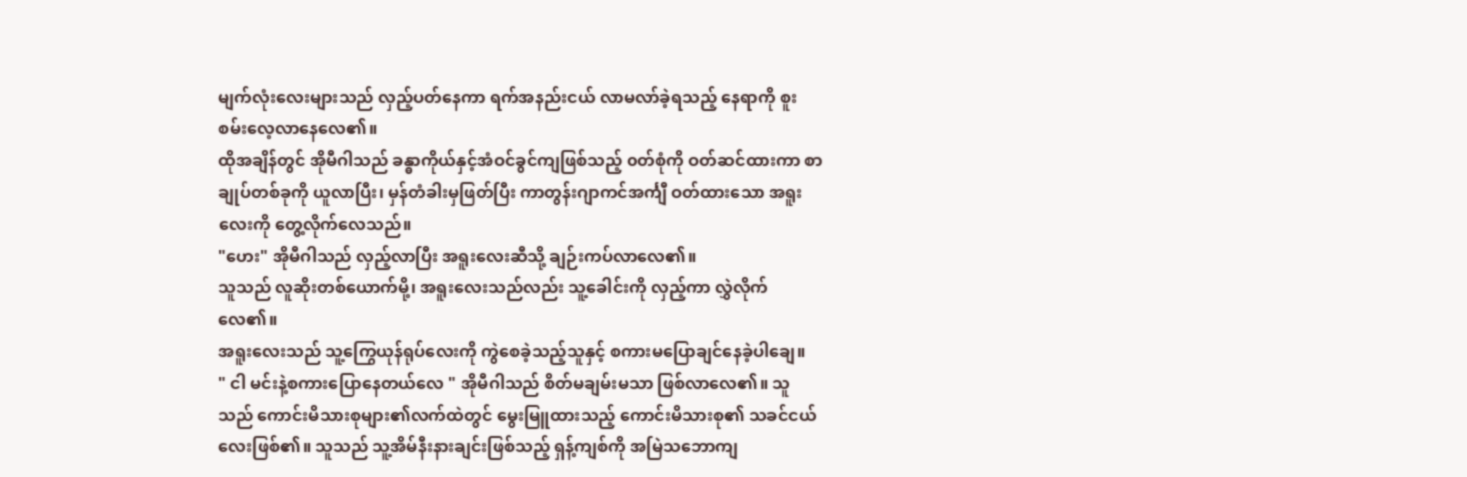မျက်လုံးလေးများသည် လှည့်ပတ်နေကာ ရက်အနည်းငယ် လာမလာ်ခဲ့ရသည့် နေရာကို စူးစမ်းလေ့လာနေလေ၏။
ထိုအချိန်တွင် အိုမီဂါသည် ခန္ဓာကိုယ်နှင့်အံဝင်ခွင်ကျဖြစ်သည့် ၀တ်စုံကို ဝတ်ဆင်ထားကာ စာချုပ်တစ်ခုကို ယူလာပြီး၊ မှန်တံခါးမှဖြတ်ပြီး ကာတွန်းဂျာကင်အင်္ကျီ ဝတ်ထားသော အရူးလေးကို တွေ့လိုက်လေသည်။
"ဟေး" အိုမီဂါသည် လှည့်လာပြီး အရူးလေးဆီသို့ ချဉ်းကပ်လာလေ၏။
သူသည် လူဆိုးတစ်ယောက်မို့၊ အရူးလေးသည်လည်း သူ့ခေါင်းကို လှည့်ကာ လွှဲလိုက်လေ၏။
အရူးလေးသည် သူ့ကြွေယုန်ရုပ်လေးကို ကွဲစေခဲ့သည့်သူနှင့် စကားမပြောချင်နေခဲ့ပါချေ။
" ငါ မင်းနဲ့စကားပြောနေတယ်လေ " အိုမီဂါသည် စိတ်မချမ်းမသာ ဖြစ်လာလေ၏။ သူသည် ကောင်းမိသားစုများ၏လက်ထဲတွင် မွေးမြူထားသည့် ကောင်းမိသားစု၏ သခင်ငယ်လေးဖြစ်၏။ သူသည် သူ့အိမ်နီးနားချင်းဖြစ်သည့် ရှန့်ကျစ်ကို အမြဲသဘောကျ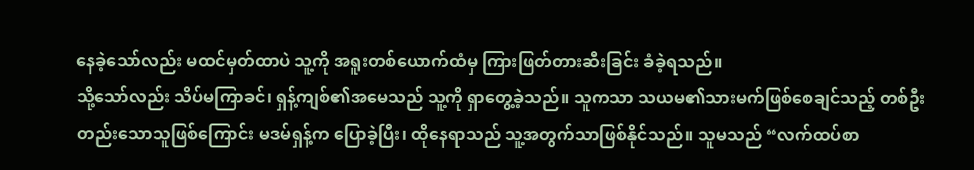နေခဲ့သော်လည်း မထင်မှတ်ထာပဲ သူ့ကို အရူးတစ်ယောက်ထံမှ ကြားဖြတ်တားဆီးခြင်း ခံခဲ့ရသည်။
သို့သော်လည်း သိပ်မကြာခင်၊ ရှန့်ကျစ်၏အမေသည် သူ့ကို ရှာတွေ့ခဲ့သည်။ သူကသာ သယမ၏သားမက်ဖြစ်စေချင်သည့် တစ်ဦးတည်းသောသူဖြစ်ကြောင်း မဒမ်ရှန့်က ပြောခဲ့ပြီး၊ ထိုနေရာသည် သူ့အတွက်သာဖြစ်နိုင်သည်။ သူမသည် “လက်ထပ်စာ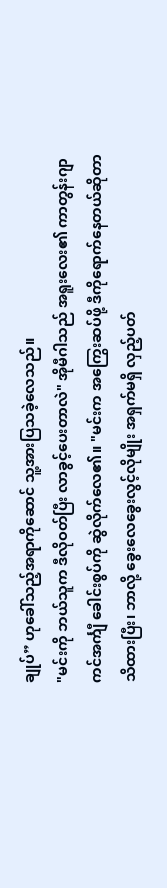ချုပ်” ဟုခေါ်သည့်အရာကိုဆောင် သူ့အားပြသခဲ့လေသည်။
"မင်းကို ဘယ်သူက ဒီလိုဝတ်ပြီး လာခွင့်ပေးတာလဲ" အိုမီဂါသည် အရူးလေး၏ ကာတွန်းဂျာကင်အင်္ကျီ ခေါင်းစွပ်ကို ဆွဲလိုက်လေ၏။ "မင်းက အကြွေးဆပ်ဖို့ ဒီကိုရောက်နေတယ်ဆိုတာ သိထားပြီး၊ ဘာလို့ ခွေးလေခွေးလွင့်လိုမျိုး အရှက်မရှိ လှည့်ပတ်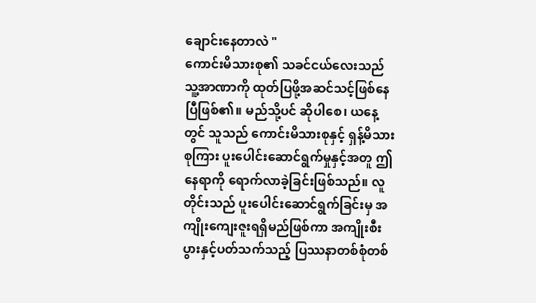ချောင်းနေတာလဲ "
ကောင်းမိသားစု၏ သခင်ငယ်လေးသည် သူ့အာဏာကို ထုတ်ပြဖို့အဆင်သင့်ဖြစ်နေပြီဖြစ်၏။ မည်သို့ပင် ဆိုပါစေ၊ ယနေ့တွင် သူသည် ကောင်းမိသားစုနှင့် ရှန့်မိသားစုကြား ပူးပေါင်းဆောင်ရွက်မှုနှင့်အတူ ဤနေရာကို ရောက်လာခဲ့ခြင်းဖြစ်သည်။ လူတိုင်းသည် ပူးပေါင်းဆောင်ရွက်ခြင်းမှ အကျိုးကျေးဇူးရရှိမည်ဖြစ်ကာ အကျိုးစီးပွားနှင့်ပတ်သက်သည့် ပြဿနာတစ်စုံတစ်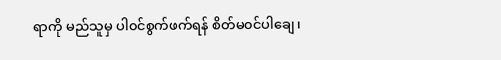ရာကို မည်သူမှ ပါ၀င်စွက်ဖက်ရန် စိတ်မ၀င်ပါချေ၊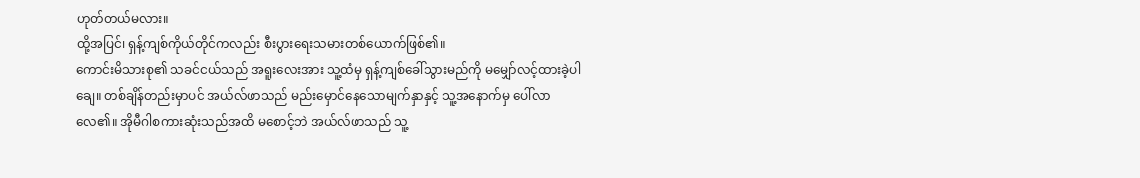ဟုတ်တယ်မလား။
ထို့အပြင်၊ ရှန့်ကျစ်ကိုယ်တိုင်ကလည်း စီးပွားရေးသမားတစ်ယောက်ဖြစ်၏။
ကောင်းမိသားစု၏ သခင်ငယ်သည် အရူးလေးအား သူ့ထံမှ ရှန့်ကျစ်ခေါ်သွားမည်ကို မမျှော်လင့်ထားခဲ့ပါချေ။ တစ်ချိန်တည်းမှာပင် အယ်လ်ဖာသည် မည်းမှောင်နေသောမျက်နှာနှင့် သူ့အနောက်မှ ပေါ်လာလေ၏။ အိုမီဂါစကားဆုံးသည်အထိ မစောင့်ဘဲ အယ်လ်ဖာသည် သူ့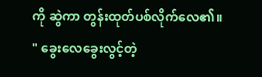ကို ဆွဲကာ တွန်းထုတ်ပစ်လိုက်လေ၏။
" ခွေးလေခွေးလွင့်တဲ့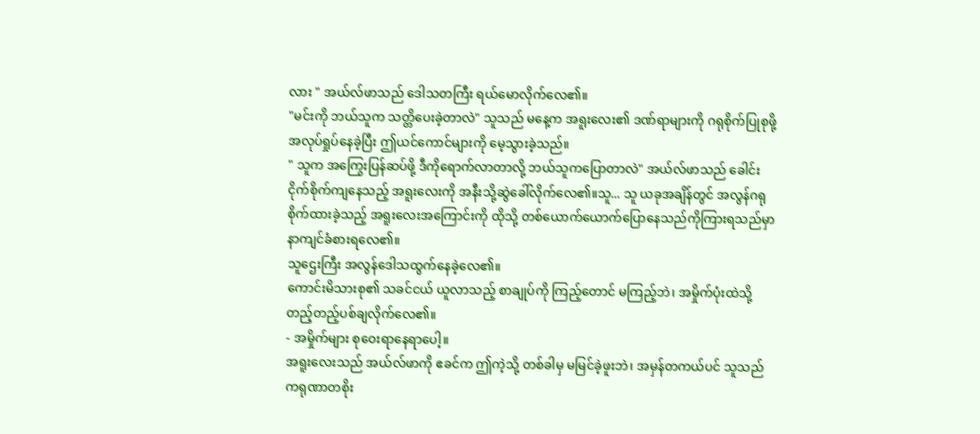လား " အယ်လ်ဖာသည် ဒေါသတကြီး ရယ်မောလိုက်လေ၏။
"မင်းကို ဘယ်သူက သတ္တိပေးခဲ့တာလဲ" သူသည် မနေ့က အရူးလေး၏ ဒဏ်ရာများကို ဂရုစိုက်ပြုစုဖို့ အလုပ်ရှုပ်နေခဲ့ပြီး ဤယင်ကောင်များကို မေ့သွားခဲ့သည်။
" သူက အကြွေးပြန်ဆပ်ဖို့ ဒီကိုရောက်လာတာလို့ ဘယ်သူကပြောတာလဲ" အယ်လ်ဖာသည် ခေါင်းငိုက်စိုက်ကျနေသည့် အရူးလေးကို အနီးသို့ဆွဲခေါ်လိုက်လေ၏။သူ... သူ ယခုအချိန်တွင် အလွန်ဂရုစိုက်ထားခဲ့သည့် အရူးလေးအကြောင်းကို ထိုသို့ တစ်ယောက်ယောက်ပြောနေသည်ကိုကြားရသည်မှာ နာကျင်ခံစားရလေ၏။
သူဌေးကြီး အလွန်ဒေါသထွက်နေခဲ့လေ၏။
ကောင်းမိသားစု၏ သခင်ငယ် ယူလာသည့် စာချုပ်ကို ကြည့်တောင် မကြည့်ဘဲ၊ အမှိုက်ပုံးထဲသို့ တည့်တည့်ပစ်ချလိုက်လေ၏။
- အမှိုက်များ စုဝေးရာနေရာပေါ့။
အရူးလေးသည် အယ်လ်ဖာကို ဧခင်က ဤကဲ့သို့ တစ်ခါမှ မမြင်ခဲ့ဖူးဘဲ၊ အမှန်တကယ်ပင် သူသည် ကရုဏာတစိုး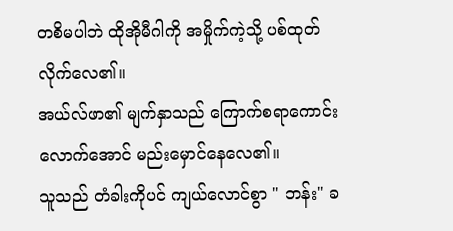တစိမပါဘဲ ထိုအိုမီဂါကို အမှိုက်ကဲ့သို့ ပစ်ထုတ်လိုက်လေ၏။
အယ်လ်ဖာ၏ မျက်နှာသည် ကြောက်စရာကောင်းလောက်အောင် မည်းမှောင်နေလေ၏။
သူသည် တံခါးကိုပင် ကျယ်လောင်စွာ " ဘန်း" ခ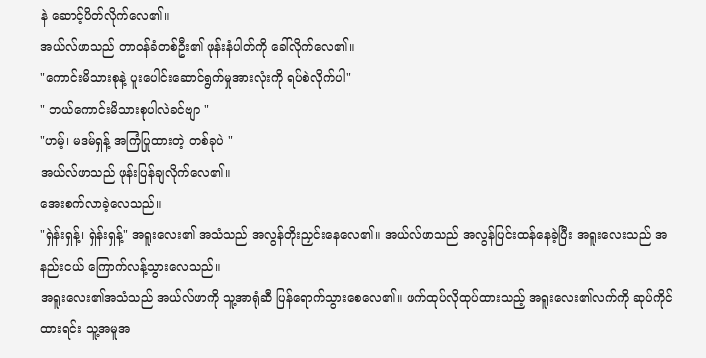နဲ ဆောင့်ပိတ်လိုက်လေ၏။
အယ်လ်ဖာသည် တာ၀န်ခံတစ်ဦး၏ ဖုန်းနံပါတ်ကို ခေါ်လိုက်လေ၏။
"ကောင်းမိသားစုနဲ့ ပူးပေါင်းဆောင်ရွက်မှုအားလုံးကို ရပ်စဲလိုက်ပါ"
" ဘယ်ကောင်းမိသားစုပါလဲခင်ဗျာ "
"ဟမ့်၊ မဒမ်ရှန့် အကြံပြုထားတဲ့ တစ်ခုပဲ "
အယ်လ်ဖာသည် ဖုန်းပြန်ချလိုက်လေ၏။
အေးစက်လာခဲ့လေသည်။
"ရှဲန်းရှန့်၊ ရှဲန်းရှန့်" အရူးလေး၏ အသံသည် အလွန်တိုးညှင်းနေလေ၏။ အယ်လ်ဖာသည် အလွန်ပြင်းထန်နေခဲ့ပြီး အရူးလေးသည် အနည်းငယ် ကြောက်လန့်သွားလေသည်။
အရူးလေး၏အသံသည် အယ်လ်ဖာကို သူ့အာရုံဆီ ပြန်ရောက်သွားစေလေ၏။ ဖက်ထုပ်လိုထုပ်ထားသည့် အရူးလေး၏လက်ကို ဆုပ်ကိုင်ထားရင်း သူ့အမူအ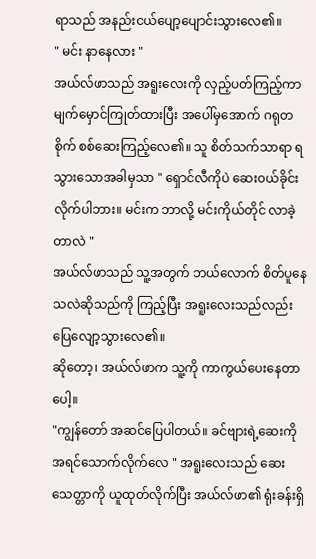ရာသည် အနည်းငယ်ပျော့ပျောင်းသွားလေ၏။
" မင်း နာနေလား "
အယ်လ်ဖာသည် အရူးလေးကို လှည့်ပတ်ကြည့်ကာ မျက်မှောင်ကြုတ်ထားပြီး အပေါ်မှအောက် ဂရုတစိုက် စစ်ဆေးကြည့်လေ၏။ သူ စိတ်သက်သာရာ ရသွားသောအခါမှသာ " ရှောင်လီကိုပဲ ဆေး၀ယ်ခိုင်းလိုက်ပါဘား။ မင်းက ဘာလို့ မင်းကိုယ်တိုင် လာခဲ့တာလဲ "
အယ်လ်ဖာသည် သူ့အတွက် ဘယ်လောက် စိတ်ပူနေသလဲဆိုသည်ကို ကြည့်ပြီး အရူးလေးသည်လည်း ပြေလျော့သွားလေ၏။
ဆိုတော့၊ အယ်လ်ဖာက သူ့ကို ကာကွယ်ပေးနေတာပေါ့။
"ကျွန်တော် အဆင်ပြေပါတယ်။ ခင်ဗျားရဲ့ဆေးကို အရင်သောက်လိုက်လေ " အရူးလေးသည် ဆေးသေတ္တာကို ယူထုတ်လိုက်ပြီး အယ်လ်ဖာ၏ ရုံးခန်းရှိ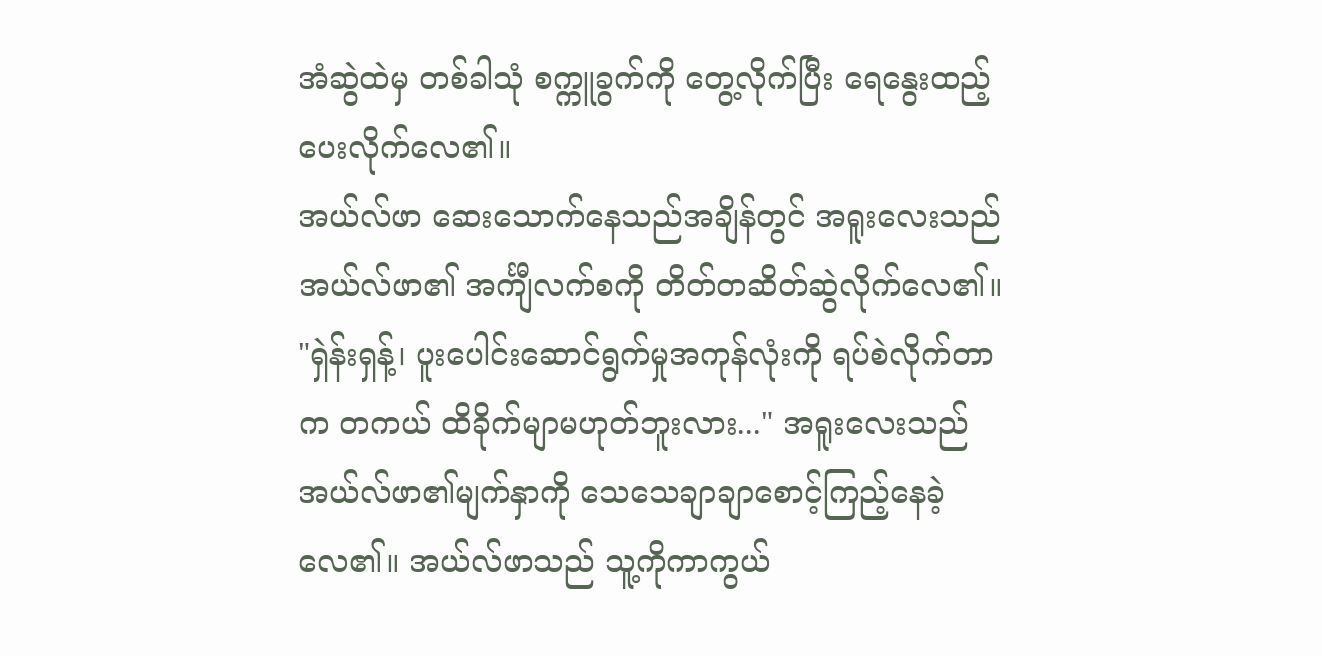အံဆွဲထဲမှ တစ်ခါသုံ စက္ကူခွက်ကို တွေ့လိုက်ပြီး ရေနွေးထည့်ပေးလိုက်လေ၏။
အယ်လ်ဖာ ဆေးသောက်နေသည်အချိန်တွင် အရူးလေးသည် အယ်လ်ဖာ၏ အင်္ကျီလက်စကို တိတ်တဆိတ်ဆွဲလိုက်လေ၏။
"ရှဲန်းရှန့်၊ ပူးပေါင်းဆောင်ရွက်မှုအကုန်လုံးကို ရပ်စဲလိုက်တာက တကယ် ထိခိုက်မျာမဟုတ်ဘူးလား..." အရူးလေးသည် အယ်လ်ဖာ၏မျက်နှာကို သေသေချာချာစောင့်ကြည့်နေခဲ့လေ၏။ အယ်လ်ဖာသည် သူ့ကိုကာကွယ်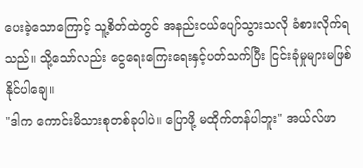ပေးခဲ့သောကြောင့် သူ့စိတ်ထဲတွင် အနည်းငယ်ပျော်သွားသလို ခံစားလိုက်ရသည်။ သို့သော်လည်း ငွေရေးကြေးရေးနှင့်ပတ်သက်ပြီး ငြင်းခုံမှုများမဖြစ်နိုင်ပါချေ။
"ဒါက ကောင်းမိသားစုတစ်ခုပါပဲ။ ပြောဖို့ မထိုက်တန်ပါဘူး" အယ်လ်ဖာ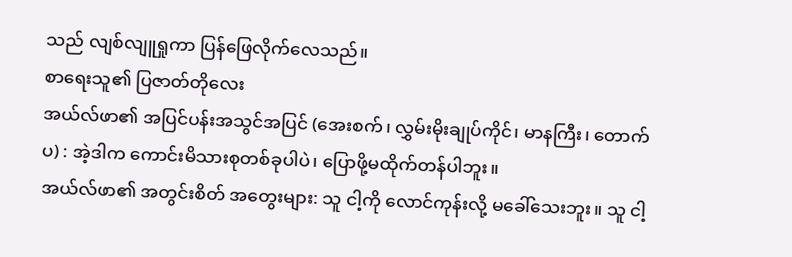သည် လျစ်လျူရှုကာ ပြန်ဖြေလိုက်လေသည်။
စာရေးသူ၏ ပြဇာတ်တိုလေး
အယ်လ်ဖာ၏ အပြင်ပန်းအသွင်အပြင် (အေးစက်၊ လွှမ်းမိုးချုပ်ကိုင်၊ မာနကြီး၊ တောက်ပ) : အဲ့ဒါက ကောင်းမိသားစုတစ်ခုပါပဲ၊ ပြောဖို့မထိုက်တန်ပါဘူး။
အယ်လ်ဖာ၏ အတွင်းစိတ် အတွေးများ: သူ ငါ့ကို လောင်ကုန်းလို့ မခေါ်သေးဘူး။ သူ ငါ့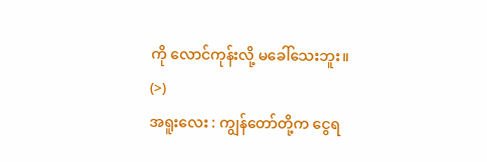ကို လောင်ကုန်းလို့ မခေါ်သေးဘူး။ (>)
အရူးလေး : ကျွန်တော်တို့က ငွေရ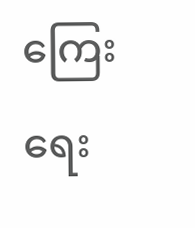ကြေးရေး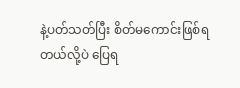နဲ့ပတ်သတ်ပြီး စိတ်မကောင်းဖြစ်ရတယ်လို့ပဲ ပြေရ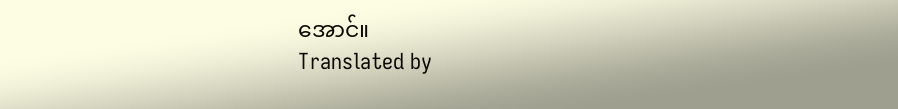အောင်။
Translated by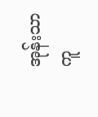အုန်းသာကူ